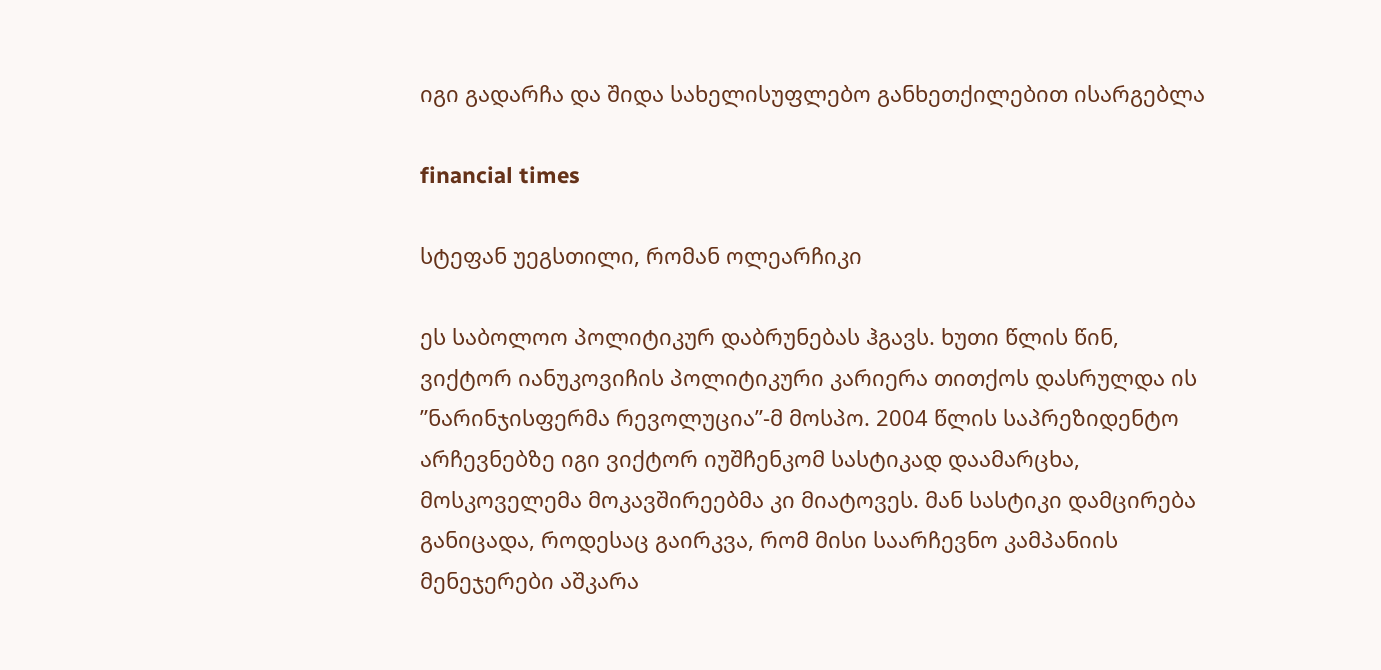იგი გადარჩა და შიდა სახელისუფლებო განხეთქილებით ისარგებლა

financial times

სტეფან უეგსთილი, რომან ოლეარჩიკი

ეს საბოლოო პოლიტიკურ დაბრუნებას ჰგავს. ხუთი წლის წინ, ვიქტორ იანუკოვიჩის პოლიტიკური კარიერა თითქოს დასრულდა ის ”ნარინჯისფერმა რევოლუცია”-მ მოსპო. 2004 წლის საპრეზიდენტო არჩევნებზე იგი ვიქტორ იუშჩენკომ სასტიკად დაამარცხა, მოსკოველემა მოკავშირეებმა კი მიატოვეს. მან სასტიკი დამცირება განიცადა, როდესაც გაირკვა, რომ მისი საარჩევნო კამპანიის მენეჯერები აშკარა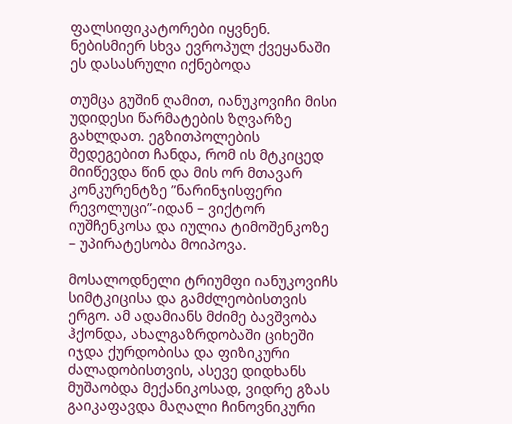ფალსიფიკატორები იყვნენ. ნებისმიერ სხვა ევროპულ ქვეყანაში ეს დასასრული იქნებოდა

თუმცა გუშინ ღამით, იანუკოვიჩი მისი უდიდესი წარმატების ზღვარზე გახლდათ. ეგზითპოლების შედეგებით ჩანდა, რომ ის მტკიცედ მიიწევდა წინ და მის ორ მთავარ კონკურენტზე ”ნარინჯისფერი რევოლუცი”-იდან – ვიქტორ იუშჩენკოსა და იულია ტიმოშენკოზე – უპირატესობა მოიპოვა.

მოსალოდნელი ტრიუმფი იანუკოვიჩს სიმტკიცისა და გამძლეობისთვის ერგო. ამ ადამიანს მძიმე ბავშვობა ჰქონდა, ახალგაზრდობაში ციხეში იჯდა ქურდობისა და ფიზიკური ძალადობისთვის, ასევე დიდხანს მუშაობდა მექანიკოსად, ვიდრე გზას გაიკაფავდა მაღალი ჩინოვნიკური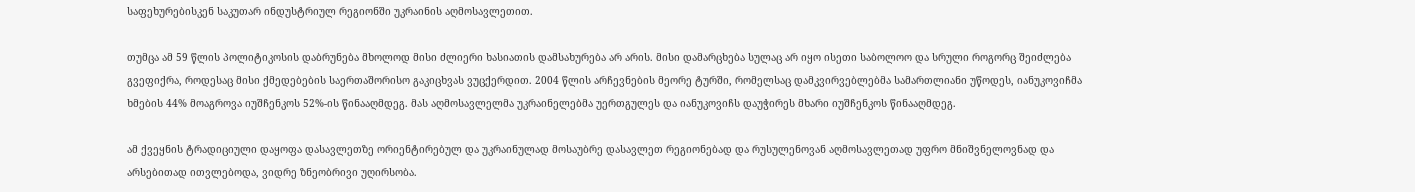საფეხურებისკენ საკუთარ ინდუსტრიულ რეგიონში უკრაინის აღმოსავლეთით.

თუმცა ამ 59 წლის პოლიტიკოსის დაბრუნება მხოლოდ მისი ძლიერი ხასიათის დამსახურება არ არის. მისი დამარცხება სულაც არ იყო ისეთი საბოლოო და სრული როგორც შეიძლება გვეფიქრა, როდესაც მისი ქმედებების საერთაშორისო გაკიცხვას ვუცქერდით. 2004 წლის არჩევნების მეორე ტურში, რომელსაც დამკვირვებლებმა სამართლიანი უწოდეს, იანუკოვიჩმა ხმების 44% მოაგროვა იუშჩენკოს 52%-ის წინააღმდეგ. მას აღმოსავლელმა უკრაინელებმა უერთგულეს და იანუკოვიჩს დაუჭირეს მხარი იუშჩენკოს წინააღმდეგ.

ამ ქვეყნის ტრადიციული დაყოფა დასავლეთზე ორიენტირებულ და უკრაინულად მოსაუბრე დასავლეთ რეგიონებად და რუსულენოვან აღმოსავლეთად უფრო მნიშვნელოვნად და არსებითად ითვლებოდა, ვიდრე ზნეობრივი უღირსობა.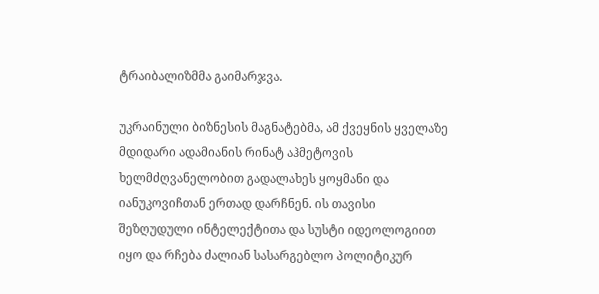ტრაიბალიზმმა გაიმარჯვა.

უკრაინული ბიზნესის მაგნატებმა, ამ ქვეყნის ყველაზე მდიდარი ადამიანის რინატ აჰმეტოვის ხელმძღვანელობით გადალახეს ყოყმანი და იანუკოვიჩთან ერთად დარჩნენ. ის თავისი შეზღუდული ინტელექტითა და სუსტი იდეოლოგიით იყო და რჩება ძალიან სასარგებლო პოლიტიკურ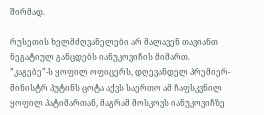შირმად.

რუსეთის ხელმძღვანელები არ მალავენ თავიანთ ნეგატიულ განცდებს იანუკოვიჩის მიმართ. ”კაგებე”-ს ყოფილ ოფიცერს, დღევანდელ პრემიერ-მინისტრ პუტინს ცოტა აქვს საერთო ამ ჩაფსკვნილ ყოფილ პატიმართან, მაგრამ მოსკოვს იანუკოვიჩზე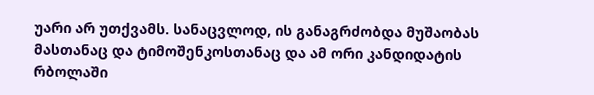უარი არ უთქვამს. სანაცვლოდ, ის განაგრძობდა მუშაობას მასთანაც და ტიმოშენკოსთანაც და ამ ორი კანდიდატის რბოლაში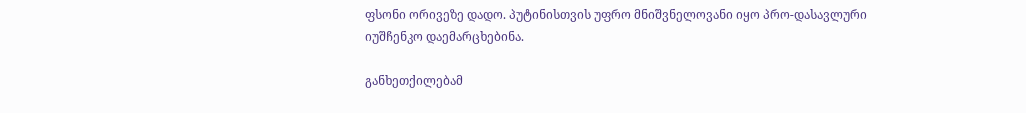ფსონი ორივეზე დადო. პუტინისთვის უფრო მნიშვნელოვანი იყო პრო-დასავლური იუშჩენკო დაემარცხებინა.

განხეთქილებამ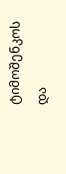ტიმოშენკოს და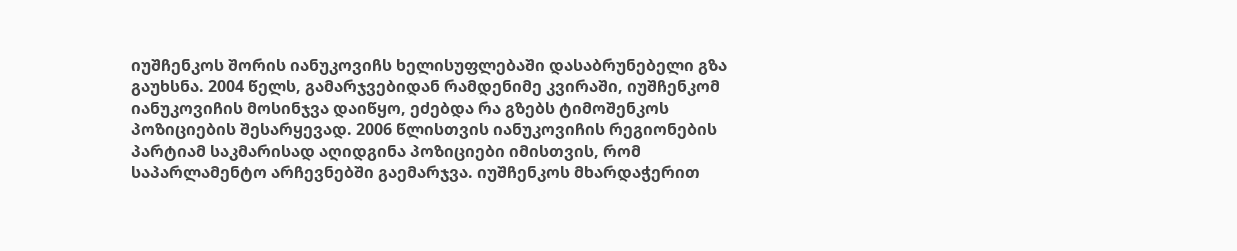იუშჩენკოს შორის იანუკოვიჩს ხელისუფლებაში დასაბრუნებელი გზა გაუხსნა. 2004 წელს, გამარჯვებიდან რამდენიმე კვირაში, იუშჩენკომ იანუკოვიჩის მოსინჯვა დაიწყო, ეძებდა რა გზებს ტიმოშენკოს პოზიციების შესარყევად. 2006 წლისთვის იანუკოვიჩის რეგიონების პარტიამ საკმარისად აღიდგინა პოზიციები იმისთვის, რომ საპარლამენტო არჩევნებში გაემარჯვა. იუშჩენკოს მხარდაჭერით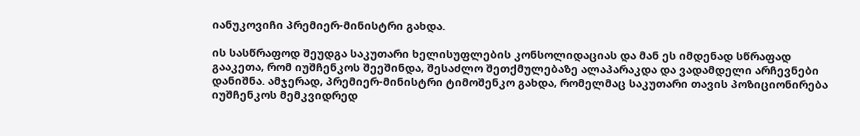იანუკოვიჩი პრემიერ-მინისტრი გახდა.

ის სასწრაფოდ შეუდგა საკუთარი ხელისუფლების კონსოლიდაციას და მან ეს იმდენად სწრაფად გააკეთა, რომ იუშჩენკოს შეეშინდა, შესაძლო შეთქმულებაზე ალაპარაკდა და ვადამდელი არჩევნები დანიშნა. ამჯერად, პრემიერ-მინისტრი ტიმოშენკო გახდა, რომელმაც საკუთარი თავის პოზიციონირება იუშჩენკოს მემკვიდრედ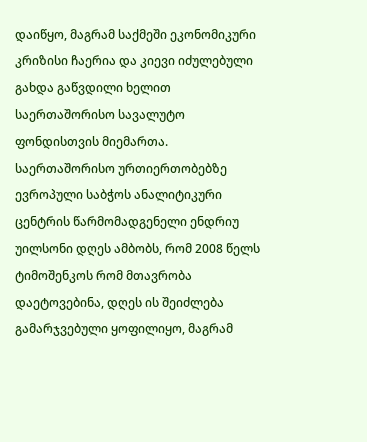დაიწყო, მაგრამ საქმეში ეკონომიკური კრიზისი ჩაერია და კიევი იძულებული გახდა გაწვდილი ხელით საერთაშორისო სავალუტო ფონდისთვის მიემართა. საერთაშორისო ურთიერთობებზე ევროპული საბჭოს ანალიტიკური ცენტრის წარმომადგენელი ენდრიუ უილსონი დღეს ამბობს, რომ 2008 წელს ტიმოშენკოს რომ მთავრობა დაეტოვებინა, დღეს ის შეიძლება გამარჯვებული ყოფილიყო, მაგრამ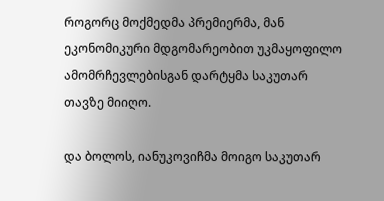როგორც მოქმედმა პრემიერმა, მან ეკონომიკური მდგომარეობით უკმაყოფილო ამომრჩევლებისგან დარტყმა საკუთარ თავზე მიიღო.

და ბოლოს, იანუკოვიჩმა მოიგო საკუთარ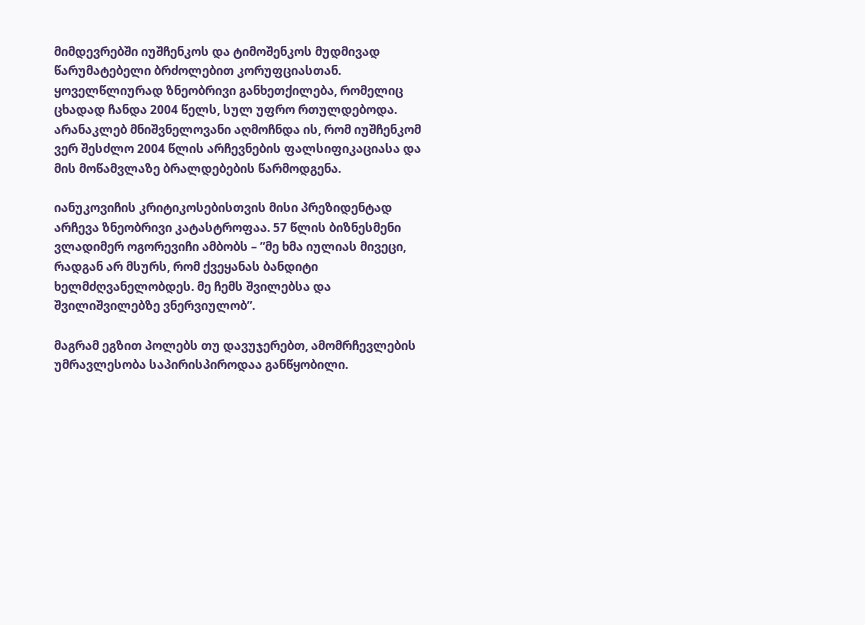მიმდევრებში იუშჩენკოს და ტიმოშენკოს მუდმივად წარუმატებელი ბრძოლებით კორუფციასთან. ყოველწლიურად ზნეობრივი განხეთქილება, რომელიც ცხადად ჩანდა 2004 წელს, სულ უფრო რთულდებოდა. არანაკლებ მნიშვნელოვანი აღმოჩნდა ის, რომ იუშჩენკომ ვერ შესძლო 2004 წლის არჩევნების ფალსიფიკაციასა და მის მოწამვლაზე ბრალდებების წარმოდგენა.

იანუკოვიჩის კრიტიკოსებისთვის მისი პრეზიდენტად არჩევა ზნეობრივი კატასტროფაა. 57 წლის ბიზნესმენი ვლადიმერ ოგორევიჩი ამბობს – ”მე ხმა იულიას მივეცი, რადგან არ მსურს, რომ ქვეყანას ბანდიტი ხელმძღვანელობდეს. მე ჩემს შვილებსა და შვილიშვილებზე ვნერვიულობ”.

მაგრამ ეგზით პოლებს თუ დავუჯერებთ, ამომრჩევლების უმრავლესობა საპირისპიროდაა განწყობილი.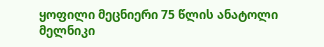ყოფილი მეცნიერი 75 წლის ანატოლი მელნიკი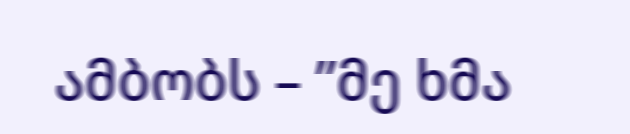ამბობს – ”მე ხმა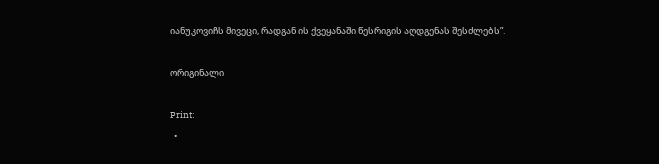იანუკოვიჩს მივეცი, რადგან ის ქვეყანაში წესრიგის აღდგენას შესძლებს”.

ორიგინალი

Print:
  •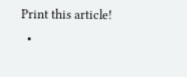Print this article!
  •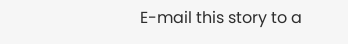E-mail this story to a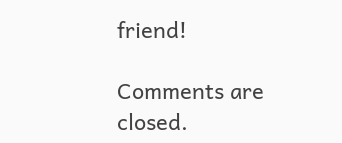friend!

Comments are closed.